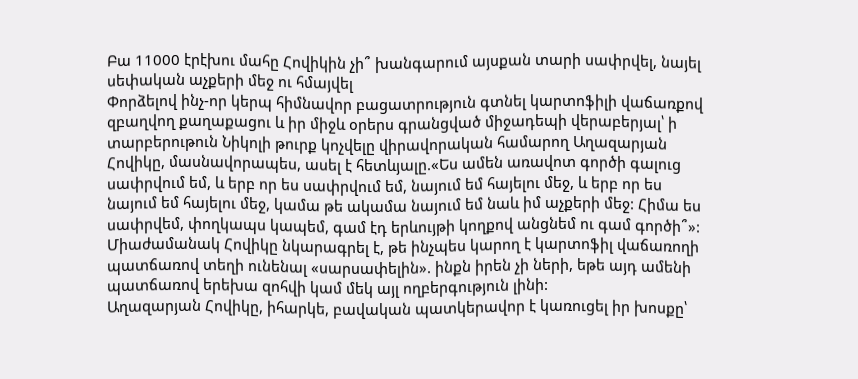Բա 11000 էրէխու մահը Հովիկին չի՞ խանգարում այսքան տարի սափրվել, նայել սեփական աչքերի մեջ ու հմայվել
Փորձելով ինչ-որ կերպ հիմնավոր բացատրություն գտնել կարտոֆիլի վաճառքով զբաղվող քաղաքացու և իր միջև օրերս գրանցված միջադեպի վերաբերյալ՝ ի տարբերութուն Նիկոլի թուրք կոչվելը վիրավորական համարող Աղազարյան Հովիկը, մասնավորապես, ասել է հետևյալը.«Ես ամեն առավոտ գործի գալուց սափրվում եմ, և երբ որ ես սափրվում եմ, նայում եմ հայելու մեջ, և երբ որ ես նայում եմ հայելու մեջ, կամա թե ակամա նայում եմ նաև իմ աչքերի մեջ: Հիմա ես սափրվեմ, փողկապս կապեմ, գամ էդ երևույթի կողքով անցնեմ ու գամ գործի՞»: Միաժամանակ Հովիկը նկարագրել է, թե ինչպես կարող է կարտոֆիլ վաճառողի պատճառով տեղի ունենալ «սարսափելին». ինքն իրեն չի ների, եթե այդ ամենի պատճառով երեխա զոհվի կամ մեկ այլ ողբերգություն լինի:
Աղազարյան Հովիկը, իհարկե, բավական պատկերավոր է կառուցել իր խոսքը՝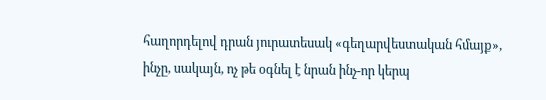հաղորդելով դրան յուրատեսակ «գեղարվեստական հմայք», ինչը, սակայն, ոչ թե օգնել է նրան ինչ-որ կերպ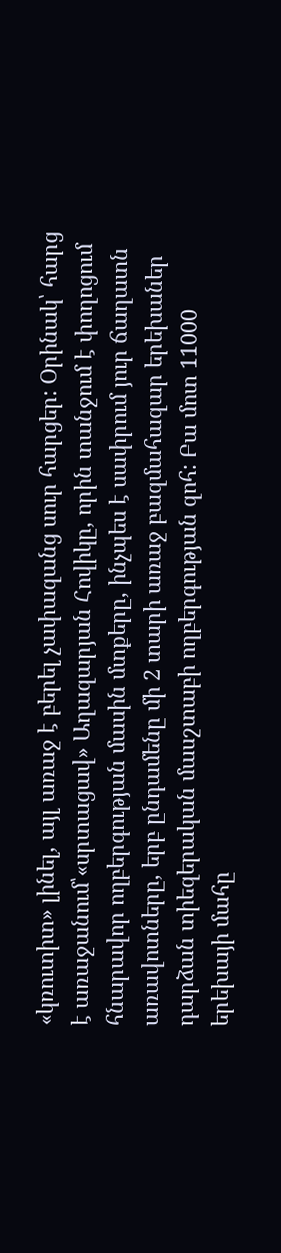«կռուտիտ» լինել, այլ առաջ է բերել չափազանց սուր հարցեր: Օրինակ՝ հարց է առաջանում՝«սրտացավ» Աղազարյան Հովիկը, որին տանջում է փողոցում հնարավոր ողբերգության մասին մտքերը, ինչպես է սափրում յուր ճաղատն առավոտները, երբ ընդամենը մի 2 տարի առաջ բազմահազար երեխաներ դարձան տիեզերական մասշտաբի ողբերգության զոհ: Բա մոտ 11000 երեխայի մահը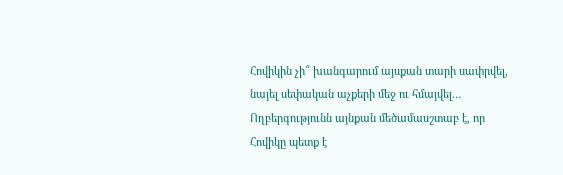Հովիկին չի՞ խանգարում այսքան տարի սափրվել, նայել սեփական աչքերի մեջ ու հմայվել… Ողբերգությունն այնքան մեծամասշտաբ է, որ Հովիկը պետք է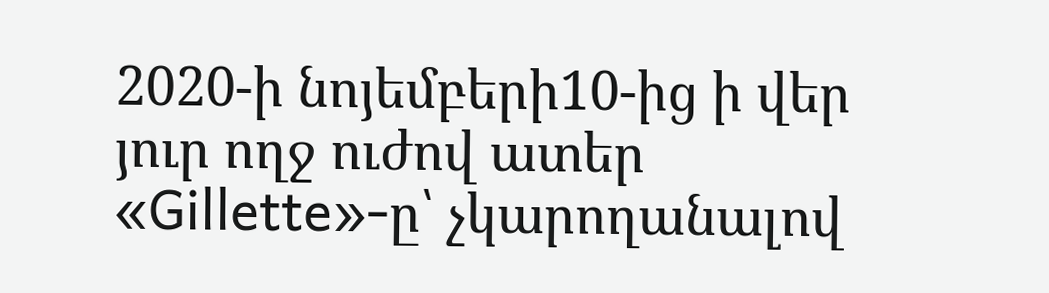2020-ի նոյեմբերի10-ից ի վեր յուր ողջ ուժով ատեր «Gillette»-ը՝ չկարողանալով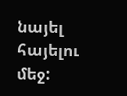նայել հայելու մեջ: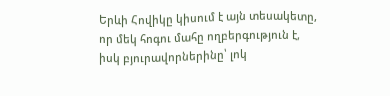Երևի Հովիկը կիսում է այն տեսակետը, որ մեկ հոգու մահը ողբերգություն է, իսկ բյուրավորներինը՝ լոկ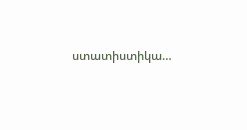ստատիստիկա…